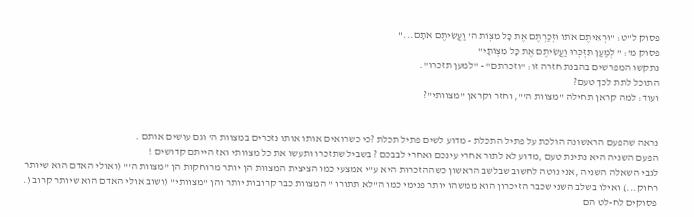פסוק ל"ט: "וּרְאִיתֶם אֹתוֹ וּזְכַרְתֶּם אֶת כָּל מִצְוֹת ה' וַעֲשִׂיתֶם אֹתָם..."
פסוק מ': " לְמַעַן תִּזְכְּרוּ וַעֲשִׂיתֶם אֶת כָּל מִצְוֹתָי"
נתקשו המפרשים בהבנת חזרה זו: "וזכרתם" - "למען תזכרו".
התוכל לתת לכך טעם?
ועוד: למה קראן תחילה "מצוות ה'", וחזר וקראן "מצוותי"?


נראה שהפעם הראשונה הולכת על פתיל התכלת - מדוע לשים פתיל תכלת ?כי כשרואים אותו אותו נזכרים במצוות ה' וגם עושים אותם .
הפעם השניה היא נתינת טעם ,מדוע לא לתור אחרי עינכם ואחרי לבבכם ? בשביל שתזכרו ותעשו את כל מצוותי ואז הייתם קדושים !
לגבי השאלה השניה ,אני נוטה לחשוב שבלשב הראשון כשההזכרות היא ע"י אמצעי כמו הציצית המצוות הן יותר מרוחקות הן "מצוות ה'" (ואולי האדם הוא שיותר רחוק...) ואילו בשלב השני שכבר הזיכרון הוא ממשהו יותר פנימי כמו ה"לא תתורו " המצוות כבר קרובות יותר והן "מצוותי" (ושוב אולי האדם הוא שיותר קרוב (.
פסוקים לח-לט הם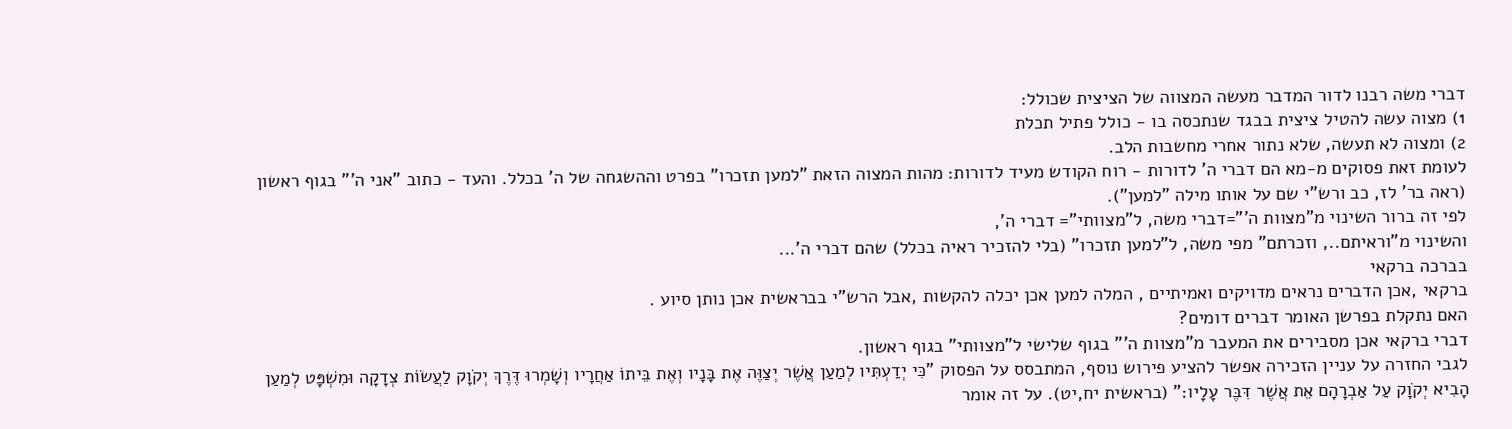דברי משה רבנו לדור המדבר מעשה המצווה של הציצית שכולל:
1) מצוה עשה להטיל ציצית בבגד שנתכסה בו - כולל פתיל תכלת
2) ומצוה לא תעשה, שלא נתור אחרי מחשבות הלב.
לעומת זאת פסוקים מ-מא הם דברי ה' לדורות - רוח הקודש מעיד לדורות: מהות המצוה הזאת "למען תזכרו" בפרט וההשגחה של ה' בכלל. והעד - כתוב "אני ה'" בגוף ראשון (ראה בר' לז, כב ורש"י שם על אותו מילה "למען").
לפי זה ברור השינוי מ"מצוות ה'"=דברי משה, ל"מצוותי"= דברי ה',
והשינוי מ"וראיתם.., וזכרתם" מפי משה, ל"למען תזכרו" (בלי להזכיר ראיה בכלל) שהם דברי ה'...
בברכה ברקאי
ברקאי ,אכן הדברים נראים מדויקים ואמיתיים , המלה למען אכן יכלה להקשות ,אבל הרש"י בבראשית אכן נותן סיוע .
האם נתקלת בפרשן האומר דברים דומים?
דברי ברקאי אכן מסבירים את המעבר מ"מצוות ה'" בגוף שלישי ל"מצוותי" בגוף ראשון.
לגבי החזרה על עניין הזכירה אפשר להציע פירוש נוסף, המתבסס על הפסוק "כִּי יְדַעְתִּיו לְמַעַן אֲשֶׁר יְצַוֶּה אֶת בָּנָיו וְאֶת בֵּיתוֹ אַחֲרָיו וְשָׁמְרוּ דֶּרֶךְ יְקֹוָק לַעֲשׂוֹת צְדָקָה וּמִשְׁפָּט לְמַעַן הָבִיא יְקֹוָק עַל אַבְרָהָם אֵת אֲשֶׁר דִּבֶּר עָלָיו:" (בראשית יח,יט). על זה אומר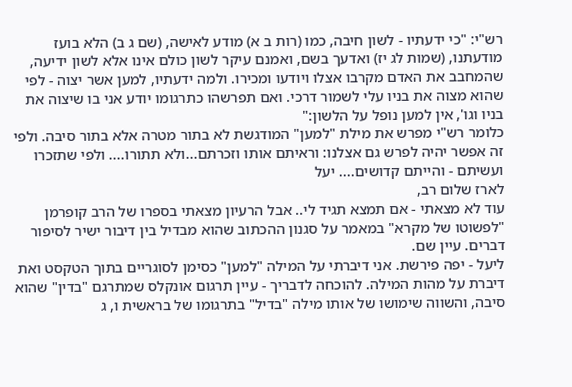רש"י: "כי ידעתיו - לשון חיבה, כמו (רות ב א) מודע לאישה, (שם ג ב) הלא בועז מודעתנו, (שמות לג יז) ואדעך בשם, ואמנם עיקר לשון כולם אינו אלא לשון ידיעה, שהמחבב את האדם מקרבו אצלו ויודעו ומכירו. ולמה ידעתיו, למען אשר יצוה - לפי שהוא מצוה את בניו עלי לשמור דרכי. ואם תפרשהו כתרגומו יודע אני בו שיצוה את בניו וגו', אין למען נופל על הלשון:"
כלומר רש"י מפרש את מילת "למען" המודגשת לא בתור מטרה אלא בתור סיבה. ולפי זה אפשר יהיה לפרש גם אצלנו: וראיתם אותו וזכרתם...ולא תתורו.... ולפי שתזכרו ועשיתם - והייתם קדושים.... יעל
לארז שלום רב,
עוד לא מצאתי - אם תמצא תגיד לי.. אבל הרעיון מצאתי בספרו של הרב קופרמן "לפשוטו של מקרא" במאמר על סגנון ההכתוב שהוא מבדיל בין דיבור ישיר לסיפור דברים. עיין שם.
ליעל - יפה פירשת. אני דיברתי על המילה "למען" כסימן לסוגריים בתוך הטקסט ואת דיברת על מהות המילה. להוכחה לדבריך - עיין תרגום אונקלס שמתרגם "בדין" שהוא סיבה, והשווה שימושו של אותו מילה "בדיל" בתרגומו של בראשית ו, ג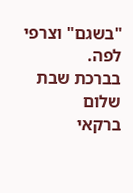"בשגם" וצרפי לפה.
בברכת שבת שלום
ברקאי